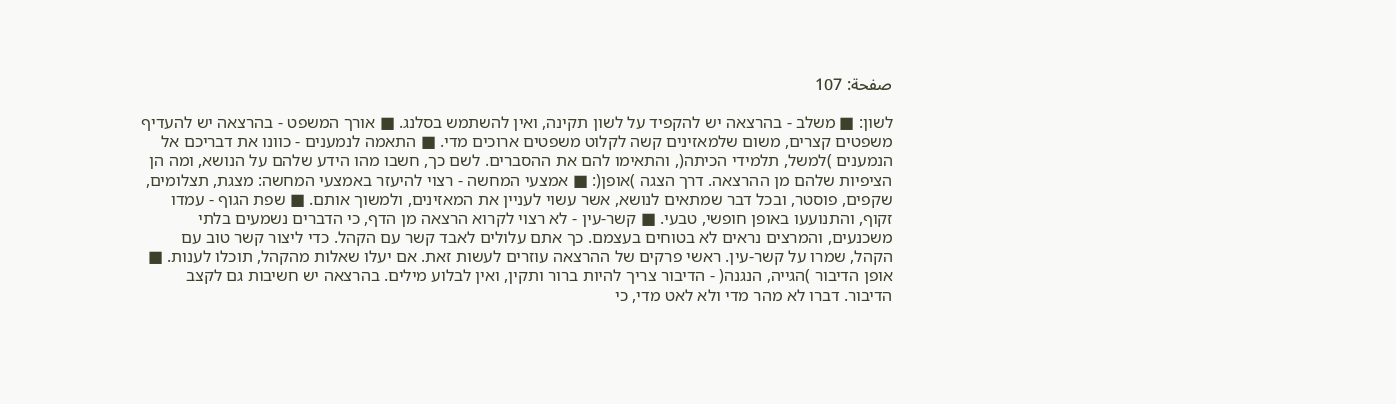صفحة: 107

לשון: ■ משלב - בהרצאה יש להקפיד על לשון תקינה, ואין להשתמש בסלנג. ■ אורך המשפט - בהרצאה יש להעדיף משפטים קצרים, משום שלמאזינים קשה לקלוט משפטים ארוכים מדי. ■ התאמה לנמענים - כוונו את דבריכם אל הנמענים )למשל, תלמידי הכיתה(, והתאימו להם את ההסברים. לשם כך, חשבו מהו הידע שלהם על הנושא, ומה הן הציפיות שלהם מן ההרצאה. דרך הצגה )אופן(: ■ אמצעי המחשה - רצוי להיעזר באמצעי המחשה: מצגת, תצלומים, שקפים, פוסטר, ובכל דבר שמתאים לנושא, אשר עשוי לעניין את המאזינים, ולמשוך אותם. ■ שפת הגוף - עמדו זקוף, והתנועעו באופן חופשי, טבעי. ■ קשר-עין - לא רצוי לקרוא הרצאה מן הדף, כי הדברים נשמעים בלתי משכנעים, והמרצים נראים לא בטוחים בעצמם. כך אתם עלולים לאבד קשר עם הקהל. כדי ליצור קשר טוב עם הקהל, שמרו על קשר-עין. ראשי פרקים של ההרצאה עוזרים לעשות זאת. אם יעלו שאלות מהקהל, תוכלו לענות. ■ אופן הדיבור )הגייה, הנגנה( - הדיבור צריך להיות ברור ותקין, ואין לבלוע מילים. בהרצאה יש חשיבות גם לקצב הדיבור. דברו לא מהר מדי ולא לאט מדי, כי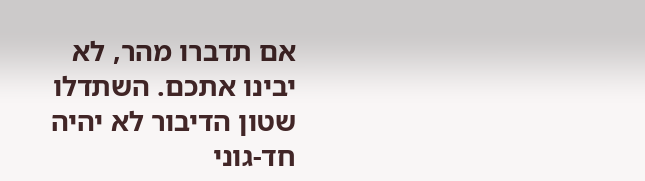אם תדברו מהר, לא יבינו אתכם. השתדלו שטון הדיבור לא יהיה חד-גוני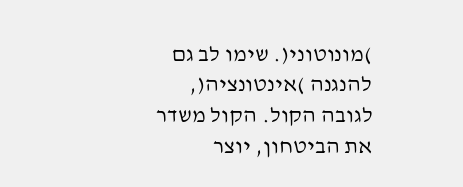)מונוטוני(. שימו לב גם להנגנה )אינטונציה(, לגובה הקול. הקול משדר את הביטחון, יוצר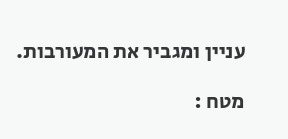עניין ומגביר את המעורבות.

מטח :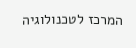המרכז לטכנולוגיה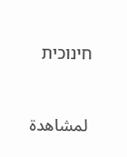חינוכית


 لمشاهدة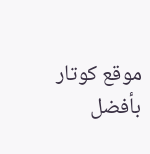موقع كوتار بأفضل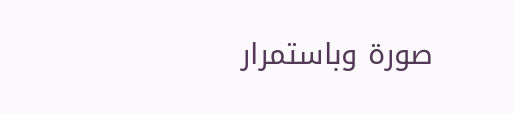صورة وباستمرار